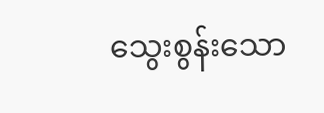သွေးစွန်းသော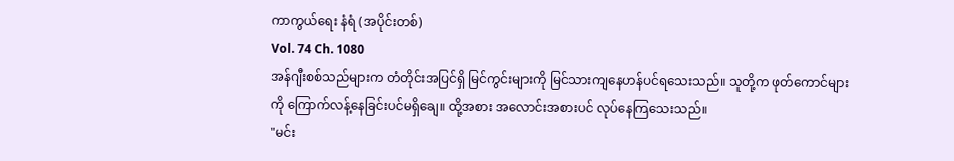ကာကွယ်ရေး နံရံ (အပိုင်းတစ်)
Vol. 74 Ch. 1080
အန်ဂျီးစစ်သည်များက တံတိုင်းအပြင်ရှိ မြင်ကွင်းများကို မြင်သားကျနေဟန်ပင်ရသေးသည်။ သူတို့က ဖုတ်ကောင်များကို ကြောက်လန့်နေခြင်းပင်မရှိချေ။ ထို့အစား အလောင်းအစားပင် လုပ်နေကြသေးသည်။
"မင်း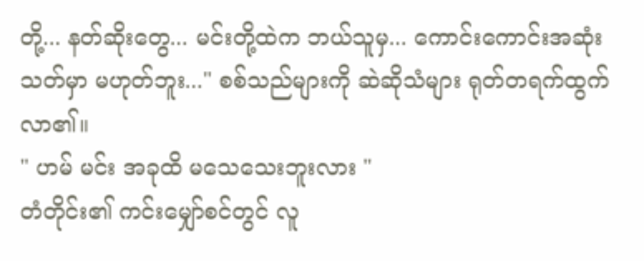တို့... နတ်ဆိုးတွေ... မင်းတို့ထဲက ဘယ်သူမှ... ကောင်းကောင်းအဆုံးသတ်မှာ မဟုတ်ဘူး..." စစ်သည်များကို ဆဲဆိုသံများ ရုတ်တရက်ထွက်လာ၏။
" ဟမ် မင်း အခုထိ မသေသေးဘူးလား "
တံတိုင်း၏ ကင်းမျှော်စင်တွင် လူ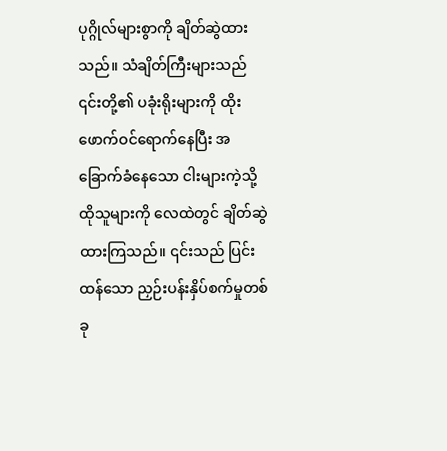ပုဂ္ဂိုလ်များစွာကို ချိတ်ဆွဲထားသည်။ သံချိတ်ကြီးများသည် ၎င်းတို့၏ ပခုံးရိုးများကို ထိုးဖောက်ဝင်ရောက်နေပြီး အခြောက်ခံနေသော ငါးများကဲ့သို့ ထိုသူများကို လေထဲတွင် ချိတ်ဆွဲထားကြသည်။ ၎င်းသည် ပြင်းထန်သော ညှဉ်းပန်းနှိပ်စက်မှုတစ်ခု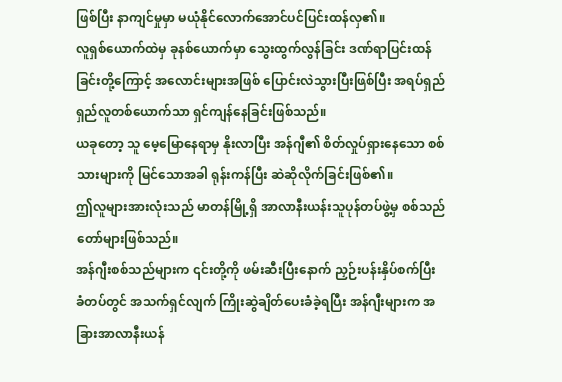ဖြစ်ပြီး နာကျင်မှုမှာ မယုံနိုင်လောက်အောင်ပင်ပြင်းထန်လှ၏။
လူရှစ်ယောက်ထဲမှ ခုနစ်ယောက်မှာ သွေးထွက်လွန်ခြင်း ဒဏ်ရာပြင်းထန်ခြင်းတို့ကြောင့် အလောင်းများအဖြစ် ပြောင်းလဲသွားပြီးဖြစ်ပြီး အရပ်ရှည်ရှည်လူတစ်ယောက်သာ ရှင်ကျန်နေခြင်းဖြစ်သည်။
ယခုတော့ သူ မေ့မြောနေရာမှ နိုးလာပြီး အန်ဂျီ၏ စိတ်လှုပ်ရှားနေသော စစ်သားများကို မြင်သောအခါ ရုန်းကန်ပြီး ဆဲဆိုလိုက်ခြင်းဖြစ်၏။
ဤလူများအားလုံးသည် မာတန်မြို့ရှိ အာလာနီးယန်းသူပုန်တပ်ဖွဲ့မှ စစ်သည်တော်များဖြစ်သည်။
အန်ဂျီးစစ်သည်များက ၎င်းတို့ကို ဖမ်းဆီးပြီးနောက် ညှဉ်းပန်းနှိပ်စက်ပြီး ခံတပ်တွင် အသက်ရှင်လျက် ကြိုးဆွဲချိတ်ပေးခံခဲ့ရပြီး အန်ဂျီးများက အခြားအာလာနီးယန်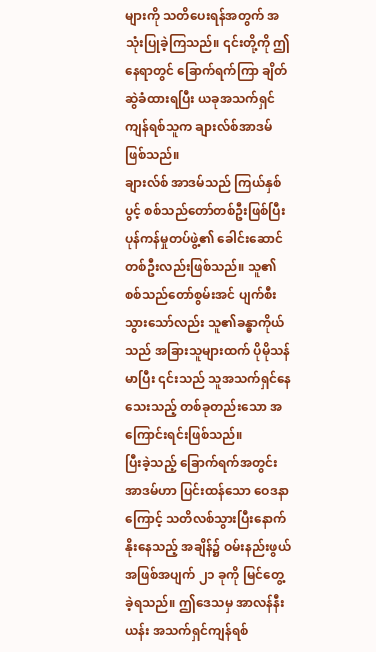များကို သတိပေးရန်အတွက် အသုံးပြုခဲ့ကြသည်။ ၎င်းတို့ကို ဤနေရာတွင် ခြောက်ရက်ကြာ ချိတ်ဆွဲခံထားရပြီး ယခုအသက်ရှင်ကျန်ရစ်သူက ချားလ်စ်အာဒမ်ဖြစ်သည်။
ချားလ်စ် အာဒမ်သည် ကြယ်နှစ်ပွင့် စစ်သည်တော်တစ်ဦးဖြစ်ပြီး ပုန်ကန်မှုတပ်ဖွဲ့၏ ခေါင်းဆောင်တစ်ဦးလည်းဖြစ်သည်။ သူ၏ စစ်သည်တော်စွမ်းအင် ပျက်စီးသွားသော်လည်း သူ၏ခန္ဓာကိုယ်သည် အခြားသူများထက် ပိုမိုသန်မာပြီး ၎င်းသည် သူအသက်ရှင်နေသေးသည့် တစ်ခုတည်းသော အကြောင်းရင်းဖြစ်သည်။
ပြီးခဲ့သည့် ခြောက်ရက်အတွင်း အာဒမ်ဟာ ပြင်းထန်သော ဝေဒနာကြောင့် သတိလစ်သွားပြီးနောက် နိုးနေသည့် အချိန်၌ ဝမ်းနည်းဖွယ်အဖြစ်အပျက် ၂၁ ခုကို မြင်တွေ့ခဲ့ရသည်။ ဤဒေသမှ အာလန်နီးယန်း အသက်ရှင်ကျန်ရစ်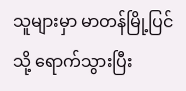သူများမှာ မာတန်မြို့ပြင်သို့ ရောက်သွားပြီး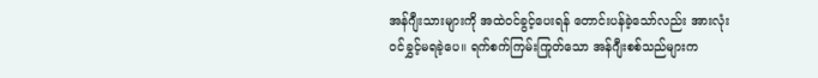အန်ဂျီးသားများကို အထဲဝင်ခွင့်ပေးရန် တောင်းပန်ခဲ့သော်လည်း အားလုံးဝင်ခွှင့်မရခဲ့ပေ။ ရက်စက်ကြမ်းကြုတ်သော အန်ဂျီးစစ်သည်များက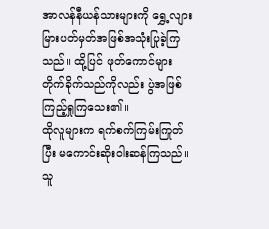အာလန်နီယန်သားများကို ရွှေ့လျားမြားပတ်မှတ်အဖြစ်အသုံးပြုခဲ့ကြသည်။ ထို့ပြင် ဖုတ်ကောင်များ တိုက်ခိုက်သည်ကိုလည်း ပွဲအဖြစ်ကြည့်ရှုကြသေး၏။
ထိုလူများက ရက်စက်ကြမ်းကြုတ်ပြီး မကောင်းဆိုးဝါးဆန်ကြသည်။ သူ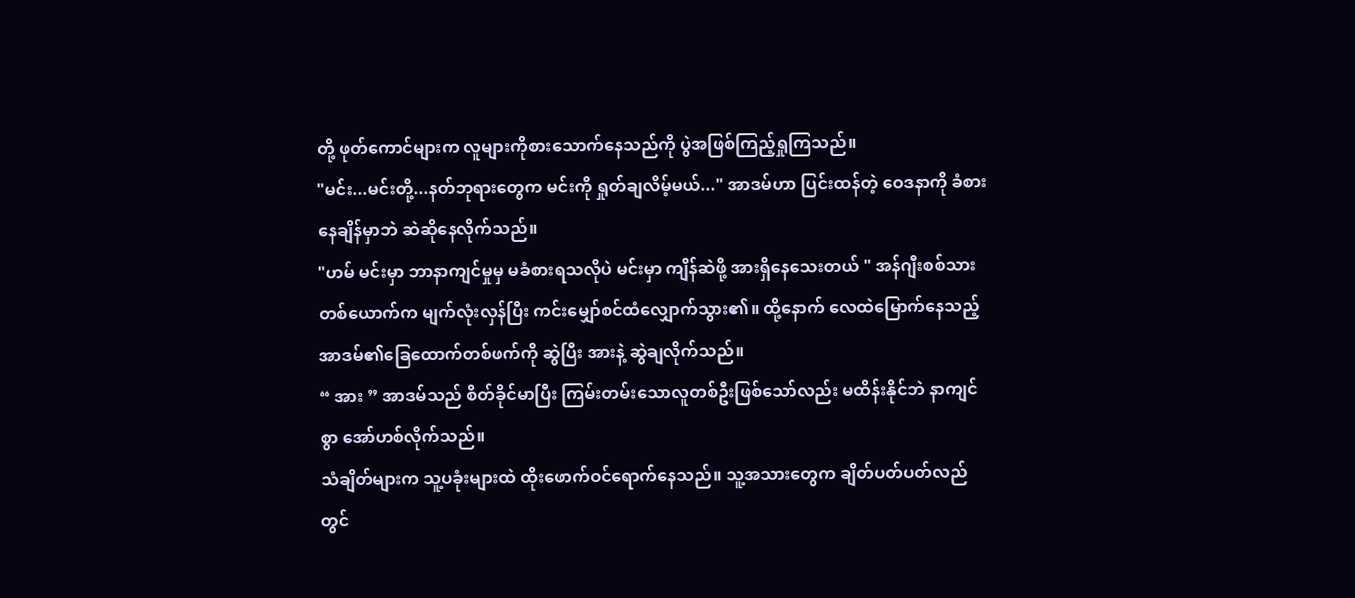တို့ ဖုတ်ကောင်များက လူများကိုစားသောက်နေသည်ကို ပွဲအဖြစ်ကြည့်ရှုကြသည်။
"မင်း...မင်းတို့...နတ်ဘုရားတွေက မင်းကို ရှုတ်ချလိမ့်မယ်..." အာဒမ်ဟာ ပြင်းထန်တဲ့ ဝေဒနာကို ခံစားနေချိန်မှာဘဲ ဆဲဆိုနေလိုက်သည်။
"ဟမ် မင်းမှာ ဘာနာကျင်မှုမှ မခံစားရသလိုပဲ မင်းမှာ ကျိန်ဆဲဖို့ အားရှိနေသေးတယ် " အန်ဂျီးစစ်သားတစ်ယောက်က မျက်လုံးလှန်ပြီး ကင်းမျှော်စင်ထံလျှောက်သွား၏။ ထို့နောက် လေထဲမြောက်နေသည့် အာဒမ်၏ခြေထောက်တစ်ဖက်ကို ဆွဲပြီး အားနဲ့ ဆွဲချလိုက်သည်။
“ အား ” အာဒမ်သည် စိတ်ခိုင်မာပြီး ကြမ်းတမ်းသောလူတစ်ဦးဖြစ်သော်လည်း မထိန်းနိုင်ဘဲ နာကျင်စွာ အော်ဟစ်လိုက်သည်။
သံချိတ်များက သူ့ပခုံးများထဲ ထိုးဖောက်ဝင်ရောက်နေသည်။ သူ့အသားတွေက ချိတ်ပတ်ပတ်လည်တွင်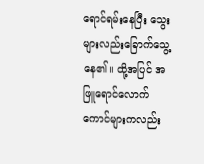ရောင်ရမ်းနေပြီး သွေးများလည်းခြောက်သွေ့နေ၏။ ထို့အပြင် အဖြူရောင်လောက်ကောင်များကလည်း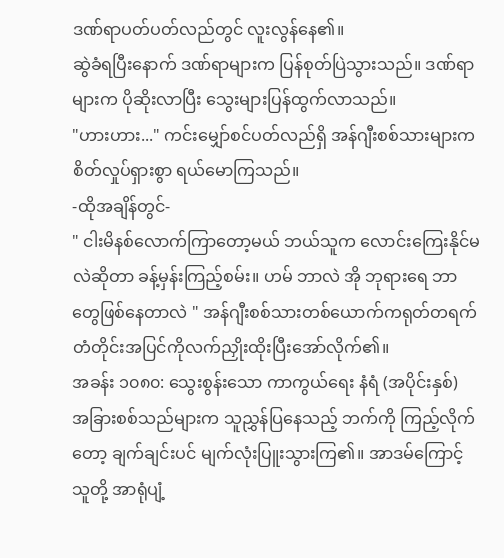ဒဏ်ရာပတ်ပတ်လည်တွင် လူးလွန်နေ၏။
ဆွဲခံရပြီးနောက် ဒဏ်ရာများက ပြန်စုတ်ပြဲသွားသည်။ ဒဏ်ရာများက ပိုဆိုးလာပြီး သွေးများပြန်ထွက်လာသည်။
"ဟားဟား..." ကင်းမျှော်စင်ပတ်လည်ရှိ အန်ဂျီးစစ်သားများက စိတ်လှုပ်ရှားစွာ ရယ်မောကြသည်။
-ထိုအချိန်တွင်-
" ငါးမိနစ်လောက်ကြာတော့မယ် ဘယ်သူက လောင်းကြေးနိုင်မလဲဆိုတာ ခန့်မှန်းကြည့်စမ်း။ ဟမ် ဘာလဲ အို ဘုရားရေ ဘာတွေဖြစ်နေတာလဲ " အန်ဂျီးစစ်သားတစ်ယောက်ကရုတ်တရက် တံတိုင်းအပြင်ကိုလက်ညှိုးထိုးပြီးအော်လိုက်၏။
အခန်း ၁၀၈၀: သွေးစွန်းသော ကာကွယ်ရေး နံရံ (အပိုင်းနှစ်)
အခြားစစ်သည်များက သူညွှန်ပြနေသည့် ဘက်ကို ကြည့်လိုက်တော့ ချက်ချင်းပင် မျက်လုံးပြူးသွားကြ၏။ အာဒမ်ကြောင့် သူတို့ အာရုံပျံ့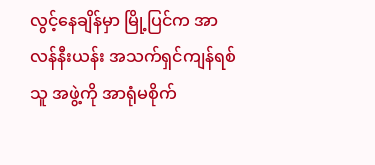လွင့်နေချိန်မှာ မြို့ပြင်က အာလန်နီးယန်း အသက်ရှင်ကျန်ရစ်သူ အဖွဲ့ကို အာရုံမစိုက်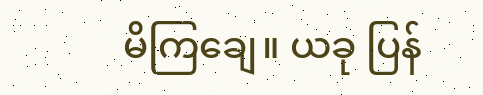မိကြချေ။ ယခု ပြန်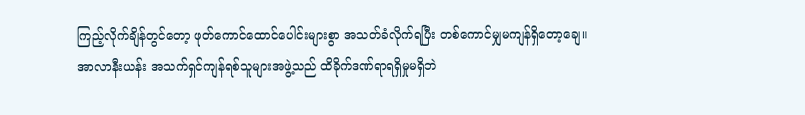ကြည့်လိုက်ချိန်တွင်တော့ ဖုတ်ကောင်ထောင်ပေါင်းများစွာ အသတ်ခံလိုက်ရပြီး တစ်ကောင်မျှမကျန်ရှိတော့ချေ။
အာလာနီးယန်း အသက်ရှင်ကျန်ရစ်သူများအဖွဲ့သည် ထိခိုက်ဒဏ်ရာရရှိမှုမရှိဘဲ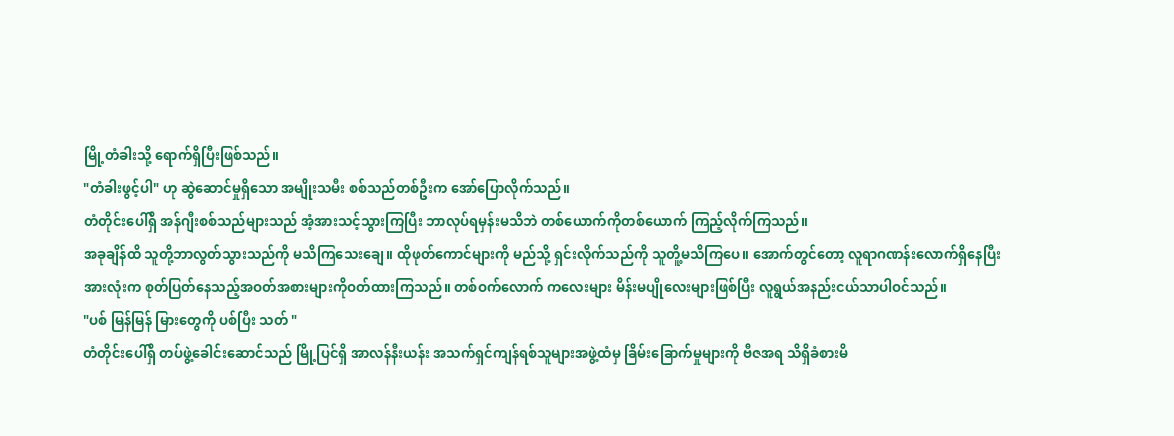မြို့တံခါးသို့ ရောက်ရှိပြီးဖြစ်သည်။
"တံခါးဖွင့်ပါ" ဟု ဆွဲဆောင်မှုရှိသော အမျိုးသမီး စစ်သည်တစ်ဦးက အော်ပြောလိုက်သည်။
တံတိုင်းပေါ်ရှိ အန်ဂျီးစစ်သည်များသည် အံ့အားသင့်သွားကြပြီး ဘာလုပ်ရမှန်းမသိဘဲ တစ်ယောက်ကိုတစ်ယောက် ကြည့်လိုက်ကြသည်။
အခုချိန်ထိ သူတို့ဘာလွတ်သွားသည်ကို မသိကြသေးချေ။ ထိုဖုတ်ကောင်များကို မည်သို့ ရှင်းလိုက်သည်ကို သူတိူ့မသိကြပေ။ အောက်တွင်တော့ လူရာဂဏန်းလောက်ရှိနေပြီး အားလုံးက စုတ်ပြတ်နေသည့်အဝတ်အစားများကိုဝတ်ထားကြသည်။ တစ်ဝက်လောက် ကလေးများ မိန်းမပျိုလေးများဖြစ်ပြီး လူရွယ်အနည်းငယ်သာပါဝင်သည်။
"ပစ် မြန်မြန် မြားတွေကို ပစ်ပြီး သတ် "
တံတိုင်းပေါ်ရှိ တပ်ဖွဲ့ခေါင်းဆောင်သည် မြို့ပြင်ရှိ အာလန်နီးယန်း အသက်ရှင်ကျန်ရစ်သူများအဖွဲ့ထံမှ ခြိမ်းခြောက်မှုများကို ဗီဇအရ သိရှိခံစားမိ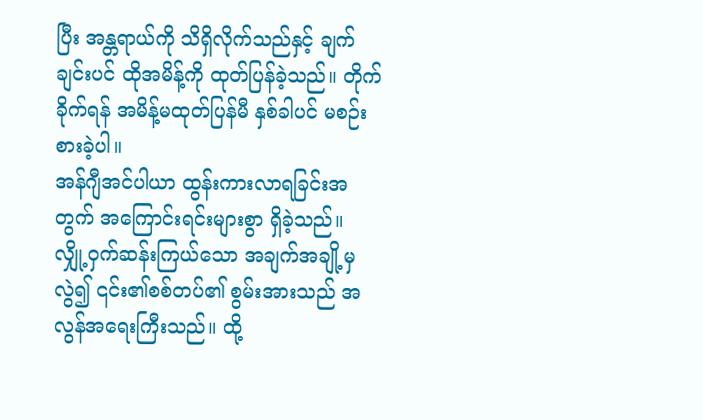ပြီး အန္တရာယ်ကို သိရှိလိုက်သည်နှင့် ချက်ချင်းပင် ထိုအမိန့်ကို ထုတ်ပြန်ခဲ့သည်။ တိုက်ခိုက်ရန် အမိန့်မထုတ်ပြန်မီ နှစ်ခါပင် မစဉ်းစားခဲ့ပါ။
အန်ဂျီအင်ပါယာ ထွန်းကားလာရခြင်းအတွက် အကြောင်းရင်းများစွာ ရှိခဲ့သည်။ လျှို့ဝှက်ဆန်းကြယ်သော အချက်အချို့မှလွဲ၍ ၎င်း၏စစ်တပ်၏ စွမ်းအားသည် အလွန်အရေးကြီးသည်။ ထို့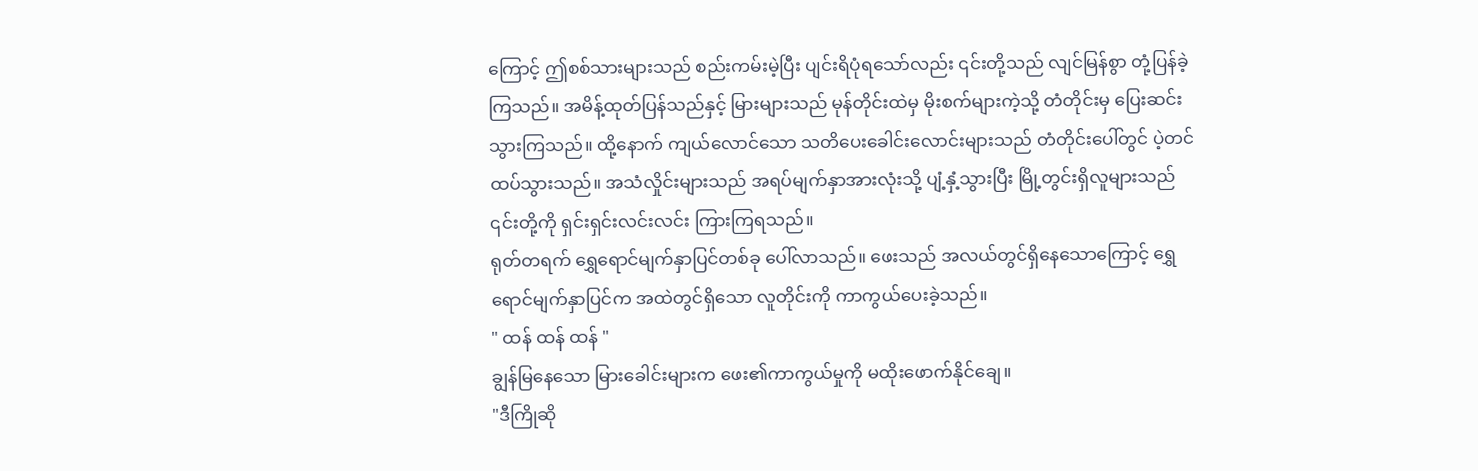ကြောင့် ဤစစ်သားများသည် စည်းကမ်းမဲ့ပြီး ပျင်းရိပုံရသော်လည်း ၎င်းတို့သည် လျင်မြန်စွာ တုံ့ပြန်ခဲ့ကြသည်။ အမိန့်ထုတ်ပြန်သည်နှင့် မြားများသည် မုန်တိုင်းထဲမှ မိုးစက်များကဲ့သို့ တံတိုင်းမှ ပြေးဆင်းသွားကြသည်။ ထို့နောက် ကျယ်လောင်သော သတိပေးခေါင်းလောင်းများသည် တံတိုင်းပေါ်တွင် ပဲ့တင်ထပ်သွားသည်။ အသံလှိုင်းများသည် အရပ်မျက်နှာအားလုံးသို့ ပျံ့နှံ့သွားပြီး မြို့တွင်းရှိလူများသည် ၎င်းတို့ကို ရှင်းရှင်းလင်းလင်း ကြားကြရသည်။
ရုတ်တရက် ရွှေရောင်မျက်နှာပြင်တစ်ခု ပေါ်လာသည်။ ဖေးသည် အလယ်တွင်ရှိနေသောကြောင့် ရွှေရောင်မျက်နှာပြင်က အထဲတွင်ရှိသော လူတိုင်းကို ကာကွယ်ပေးခဲ့သည်။
" ထန် ထန် ထန် "
ချွန်မြနေသော မြားခေါင်းများက ဖေး၏ကာကွယ်မှုကို မထိုးဖောက်နိုင်ချေ။
"ဒီကြိုဆို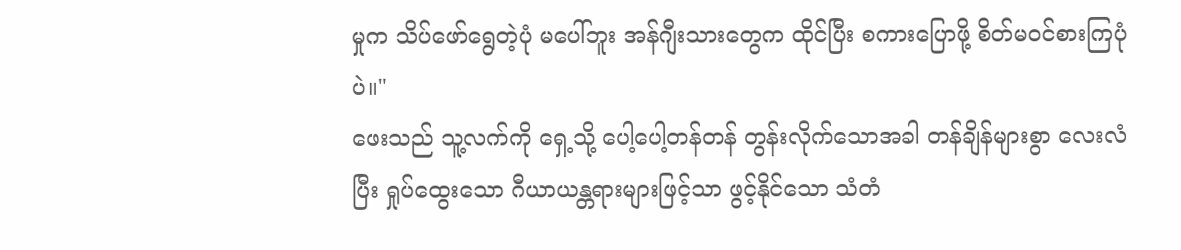မှုက သိပ်ဖော်ရွေတဲ့ပုံ မပေါ်ဘူး အန်ဂျီးသားတွေက ထိုင်ပြီး စကားပြောဖို့ စိတ်မဝင်စားကြပုံပဲ။"
ဖေးသည် သူ့လက်ကို ရှေ့သို့ ပေါ့ပေါ့တန်တန် တွန်းလိုက်သောအခါ တန်ချိန်များစွာ လေးလံပြီး ရှုပ်ထွေးသော ဂီယာယန္တရားများဖြင့်သာ ဖွင့်နိုင်သော သံတံ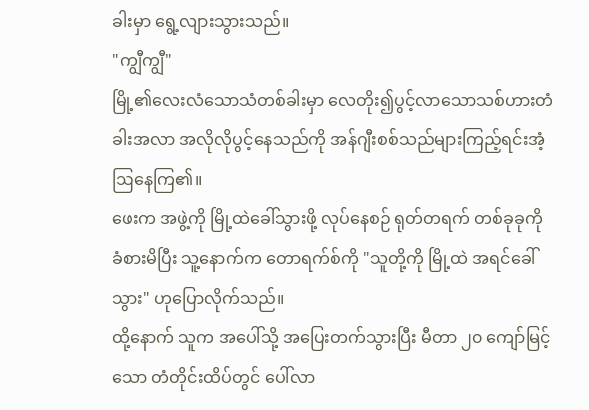ခါးမှာ ရွေ့လျားသွားသည်။
"ကျွီကျွီ"
မြို့၏လေးလံသောသံတစ်ခါးမှာ လေတိုး၍ပွင့်လာသောသစ်ဟားတံခါးအလာ အလိုလိုပွင့်နေသည်ကို အန်ဂျီးစစ်သည်များကြည့်ရင်းအံ့ဩနေကြ၏။
ဖေးက အဖွဲ့ကို မြို့ထဲခေါ်သွားဖို့ လုပ်နေစဉ် ရုတ်တရက် တစ်ခုခုကို ခံစားမိပြီး သူ့နောက်က တောရက်စ်ကို "သူတို့ကို မြို့ထဲ အရင်ခေါ်သွား" ဟုပြောလိုက်သည်။
ထို့နောက် သူက အပေါ်သို့ အပြေးတက်သွားပြီး မီတာ ၂၀ ကျော်မြင့်သော တံတိုင်းထိပ်တွင် ပေါ်လာ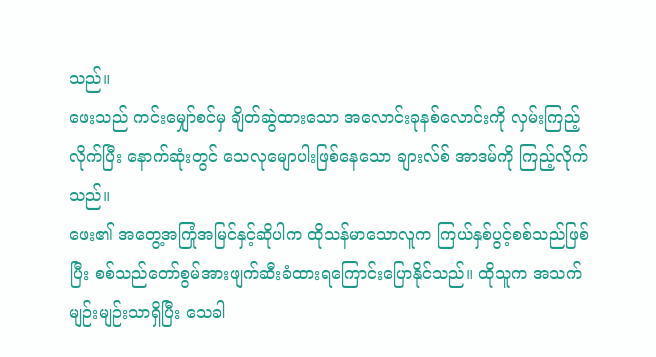သည်။
ဖေးသည် ကင်းမျှော်စင်မှ ချိတ်ဆွဲထားသော အလောင်းခုနစ်လောင်းကို လှမ်းကြည့်လိုက်ပြီး နောက်ဆုံးတွင် သေလုမျောပါးဖြစ်နေသော ချားလ်စ် အာဒမ်ကို ကြည့်လိုက်သည်။
ဖေး၏ အတွေ့အကြုံအမြင်နှင့်ဆိုပါက ထိုသန်မာသောလူက ကြယ်နှစ်ပွင့်စစ်သည်ဖြစ်ပြီး စစ်သည်တော်စွမ်အားဖျက်ဆီးခံထားရကြောင်းပြောနိုင်သည်။ ထိုသူက အသက်မျဉ်းမျဉ်းသာရှိပြီး သေခါ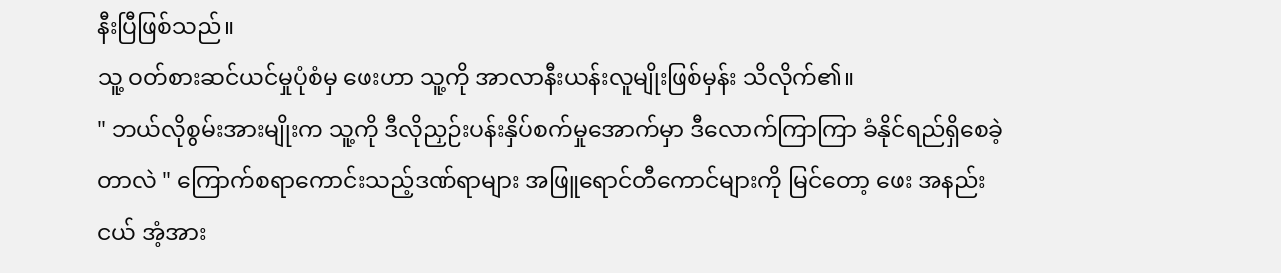နီးပြီဖြစ်သည်။
သူ့ ဝတ်စားဆင်ယင်မှုပုံစံမှ ဖေးဟာ သူ့ကို အာလာနီးယန်းလူမျိုးဖြစ်မှန်း သိလိုက်၏။
" ဘယ်လိုစွမ်းအားမျိုးက သူ့ကို ဒီလိုညှဉ်းပန်းနှိပ်စက်မှုအောက်မှာ ဒီလောက်ကြာကြာ ခံနိုင်ရည်ရှိစေခဲ့တာလဲ " ကြောက်စရာကောင်းသည့်ဒဏ်ရာများ အဖြူရောင်တီကောင်များကို မြင်တော့ ဖေး အနည်းငယ် အံ့အား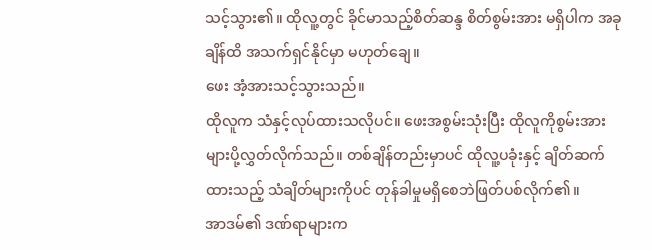သင့်သွား၏။ ထိုလူ့တွင် ခိုင်မာသည့်စိတ်ဆန္ဒ စိတ်စွမ်းအား မရှိပါက အခုချိန်ထိ အသက်ရှင်နိုင်မှာ မဟုတ်ချေ။
ဖေး အံ့အားသင့်သွားသည်။
ထိုလူက သံနှင့်လုပ်ထားသလိုပင်။ ဖေးအစွမ်းသုံးပြီး ထိုလူကိုစွမ်းအားများပို့လွှတ်လိုက်သည်။ တစ်ချိန်တည်းမှာပင် ထိုလူ့ပခုံးနှင့် ချိတ်ဆက်ထားသည့် သံချိတ်များကိုပင် တုန်ခါမှုမရှိစေဘဲဖြတ်ပစ်လိုက်၏။
အာဒမ်၏ ဒဏ်ရာများက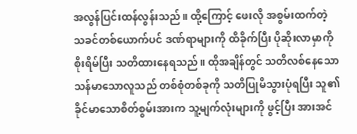အလွန်ပြင်းထန်လွန်းသည်။ ထို့ကြောင့် ဖေးလို အစွမ်းထက်တဲ့ သခင်တစ်ယောက်ပင် ဒဏ်ရာများကို ထိခိုက်ပြီး ပိုဆိုးလာမှာကို စိုးရိမ်ပြီး သတိထားနေရသည်။ ထိုအချိန်တွင် သတိလစ်နေသော သန်မာသောလူသည် တစ်စုံတစ်ခုကို သတိပြုမိသွားပုံရပြီး သူ၏ခိုင်မာသောစိတ်စွမ်းအားက သူ့မျက်လုံးများကို ဖွင့်ပြီး အားအင်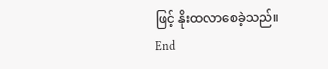ဖြင့် နိုးထလာစေခဲ့သည်။
End